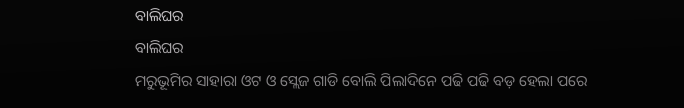ବାଲିଘର
ବାଲିଘର
ମରୁଭୂମିର ସାହାରା ଓଟ ଓ ସ୍ଲେଜ ଗାଡି ବୋଲି ପିଲାଦିନେ ପଢି ପଢି ବଡ଼ ହେଲା ପରେ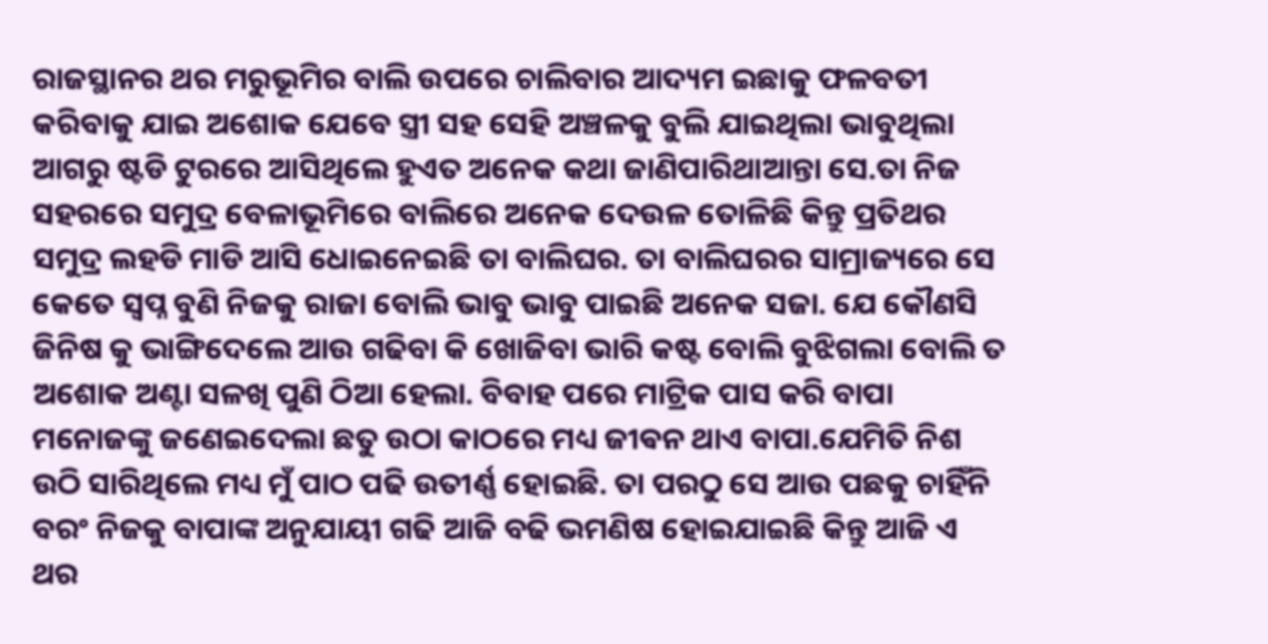ରାଜସ୍ଥାନର ଥର ମରୁଭୂମିର ବାଲି ଉପରେ ଚାଲିବାର ଆଦ୍ୟମ ଇଛାକୁ ଫଳବତୀ କରିବାକୁ ଯାଇ ଅଶୋକ ଯେବେ ସ୍ତ୍ରୀ ସହ ସେହି ଅଞ୍ଚଳକୁ ବୁଲି ଯାଇଥିଲା ଭାବୁଥିଲା ଆଗରୁ ଷ୍ଟଡି ଟୁରରେ ଆସିଥିଲେ ହୁଏତ ଅନେକ କଥା ଜାଣିପାରିଥାଆନ୍ତା ସେ.ତା ନିଜ ସହରରେ ସମୁଦ୍ର ବେଳାଭୂମିରେ ବାଲିରେ ଅନେକ ଦେଉଳ ତୋଳିଛି କିନ୍ତୁ ପ୍ରତିଥର ସମୁଦ୍ର ଲହଡି ମାଡି ଆସି ଧୋଇନେଇଛି ତା ବାଲିଘର. ତା ବାଲିଘରର ସାମ୍ରାଜ୍ୟରେ ସେ କେତେ ସ୍ବପ୍ନ ବୁଣି ନିଜକୁ ରାଜା ବୋଲି ଭାବୁ ଭାବୁ ପାଇଛି ଅନେକ ସଜା. ଯେ କୌଣସି ଜିନିଷ କୁ ଭାଙ୍ଗିଦେଲେ ଆଉ ଗଢିବା କି ଖୋଜିବା ଭାରି କଷ୍ଟ ବୋଲି ବୁଝିଗଲା ବୋଲି ତ ଅଶୋକ ଅଣ୍ଟା ସଳଖି ପୁଣି ଠିଆ ହେଲା. ବିବାହ ପରେ ମାଟ୍ରିକ ପାସ କରି ବାପା ମନୋଜଙ୍କୁ ଜଣେଇଦେଲା ଛତୁ ଉଠା କାଠରେ ମଧ୍ୟ ଜୀଵନ ଥାଏ ବାପା.ଯେମିତି ନିଶ ଉଠି ସାରିଥିଲେ ମଧ୍ୟ ମୁଁ ପାଠ ପଢି ଉତୀର୍ଣ୍ଣ ହୋଇଛି. ତା ପରଠୁ ସେ ଆଉ ପଛକୁ ଚାହିଁନି ବରଂ ନିଜକୁ ବାପାଙ୍କ ଅନୁଯାୟୀ ଗଢି ଆଜି ବଢି ଭମଣିଷ ହୋଇଯାଇଛି କିନ୍ତୁ ଆଜି ଏ ଥର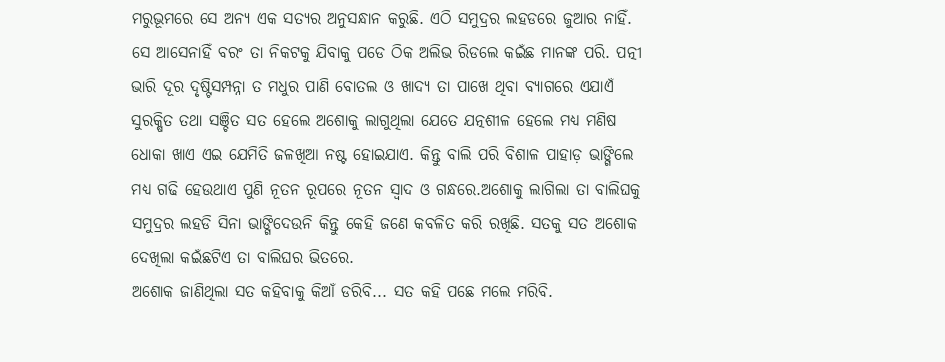ମରୁଭୂମରେ ସେ ଅନ୍ୟ ଏକ ସତ୍ୟର ଅନୁସନ୍ଧାନ କରୁଛି. ଏଠି ସମୁଦ୍ରର ଲହଡରେ ଜୁଆର ନାହିଁ. ସେ ଆସେନାହିଁ ବରଂ ତା ନିକଟକୁ ଯିବାକୁ ପଡେ ଠିକ ଅଲିଭ ରିଡଲେ କଇଁଛ ମାନଙ୍କ ପରି. ପତ୍ନୀ ଭାରି ଦୂର ଦୃଷ୍ଟିସମ୍ପନ୍ନା ତ ମଧୁର ପାଣି ବୋତଲ ଓ ଖାଦ୍ୟ ତା ପାଖେ ଥିବା ବ୍ୟାଗରେ ଏଯାଏଁ ସୁରକ୍ଷିତ ତଥା ସଞ୍ଚିତ ସତ ହେଲେ ଅଶୋକୁ ଲାଗୁଥିଲା ଯେତେ ଯତ୍ନଶୀଳ ହେଲେ ମଧ୍ୟ ମଣିଷ ଧୋକା ଖାଏ ଏଇ ଯେମିତି ଜଳଖିଆ ନଷ୍ଟ ହୋଇଯାଏ. କିନ୍ତୁ ବାଲି ପରି ବିଶାଳ ପାହାଡ଼ ଭାଙ୍ଗିଲେ ମଧ୍ୟ ଗଢି ହେଉଥାଏ ପୁଣି ନୂତନ ରୂପରେ ନୂତନ ସ୍ୱାଦ ଓ ଗନ୍ଧରେ.ଅଶୋକୁ ଲାଗିଲା ତା ବାଲିଘକୁ ସମୁଦ୍ରର ଲହଡି ସିନା ଭାଙ୍ଗିଦେଉନି କିନ୍ତୁ କେହି ଜଣେ କବଳିତ କରି ରଖିଛି. ସତକୁ ସତ ଅଶୋକ ଦେଖିଲା କଇଁଛଟିଏ ତା ବାଲିଘର ଭିତରେ.
ଅଶୋକ ଜାଣିଥିଲା ସତ କହିବାକୁ କିଆଁ ଡରିବି... ସତ କହି ପଛେ ମଲେ ମରିବି.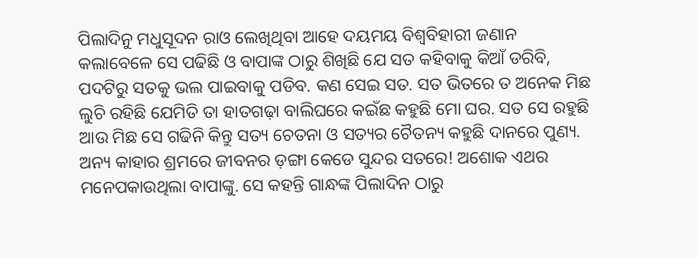ପିଲାଦିନୁ ମଧୁସୂଦନ ରାଓ ଲେଖିଥିବା ଆହେ ଦୟମୟ ବିଶ୍ୱବିହାରୀ ଜଣାନ କଲାବେଳେ ସେ ପଢିଛି ଓ ବାପାଙ୍କ ଠାରୁ ଶିଖିଛି ଯେ ସତ କହିବାକୁ କିଆଁ ଡରିବି, ପଦଟିରୁ ସତକୁ ଭଲ ପାଇବାକୁ ପଡିବ. କଣ ସେଇ ସତ. ସତ ଭିତରେ ତ ଅନେକ ମିଛ ଲୁଚି ରହିଛି ଯେମିତି ତା ହାତଗଢ଼ା ବାଲିଘରେ କଇଁଛ କହୁଛି ମୋ ଘର. ସତ ସେ ରହୁଛି ଆଉ ମିଛ ସେ ଗଢିନି କିନ୍ତୁ ସତ୍ୟ ଚେତନା ଓ ସତ୍ୟର ଚୈତନ୍ୟ କହୁଛି ଦାନରେ ପୁଣ୍ୟ. ଅନ୍ୟ କାହାର ଶ୍ରମରେ ଜୀବନର ଡ଼ଙ୍ଗା କେଡେ ସୁନ୍ଦର ସତରେ! ଅଶୋକ ଏଥର ମନେପକାଉଥିଲା ବାପାଙ୍କୁ. ସେ କହନ୍ତି ଗାନ୍ଧଙ୍କ ପିଲାଦିନ ଠାରୁ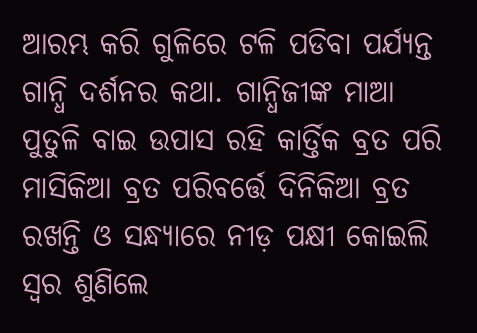ଆରମ୍ଭ କରି ଗୁଳିରେ ଟଳି ପଡିବା ପର୍ଯ୍ୟନ୍ତ ଗାନ୍ଧି ଦର୍ଶନର କଥା. ଗାନ୍ଧିଜୀଙ୍କ ମାଆ ପୁତୁଳି ବାଇ ଉପାସ ରହି କାର୍ତ୍ତିକ ବ୍ରତ ପରି ମାସିକିଆ ବ୍ରତ ପରିବର୍ତ୍ତେ ଦିନିକିଆ ବ୍ରତ ରଖନ୍ତି ଓ ସନ୍ଧ୍ୟାରେ ନୀଡ଼ ପକ୍ଷୀ କୋଇଲି ସ୍ୱର ଶୁଣିଲେ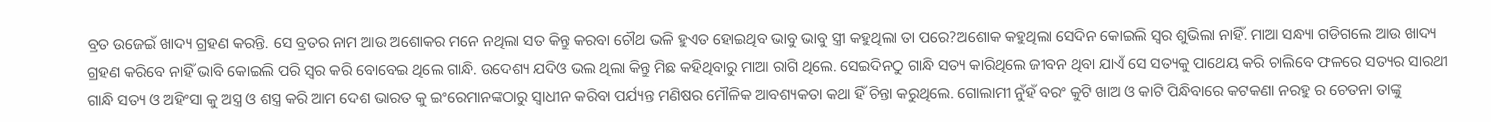ବ୍ରତ ଉଜେଇଁ ଖାଦ୍ୟ ଗ୍ରହଣ କରନ୍ତି. ସେ ବ୍ରତର ନାମ ଆଉ ଅଶୋକର ମନେ ନଥିଲା ସତ କିନ୍ତୁ କରବା ଚୌଥ ଭଳି ହୁଏତ ହୋଇଥିବ ଭାବୁ ଭାବୁ ସ୍ତ୍ରୀ କହୁଥିଲା ତା ପରେ?ଅଶୋକ କହୁଥିଲା ସେଦିନ କୋଇଲି ସ୍ୱର ଶୁଭିଲା ନାହିଁ. ମାଆ ସନ୍ଧ୍ୟା ଗଡିଗଲେ ଆଉ ଖାଦ୍ୟ ଗ୍ରହଣ କରିବେ ନାହିଁ ଭାବି କୋଇଲି ପରି ସ୍ୱର କରି ବୋବେଇ ଥିଲେ ଗାନ୍ଧି. ଉଦେଶ୍ୟ ଯଦିଓ ଭଲ ଥିଲା କିନ୍ତୁ ମିଛ କହିଥିବାରୁ ମାଆ ରାଗି ଥିଲେ. ସେଇଦିନଠୁ ଗାନ୍ଧି ସତ୍ୟ କାରିଥିଲେ ଜୀବନ ଥିବା ଯାଏଁ ସେ ସତ୍ୟକୁ ପାଥେୟ କରି ଚାଲିବେ ଫଳରେ ସତ୍ୟର ସାରଥୀ ଗାନ୍ଧି ସତ୍ୟ ଓ ଅହିଂସା କୁ ଅସ୍ତ୍ର ଓ ଶସ୍ତ୍ର କରି ଆମ ଦେଶ ଭାରତ କୁ ଇଂରେମାନଙ୍କଠାରୁ ସ୍ବାଧୀନ କରିବା ପର୍ଯ୍ୟନ୍ତ ମଣିଷର ମୌଳିକ ଆବଶ୍ୟକତା କଥା ହିଁ ଚିନ୍ତା କରୁଥିଲେ. ଗୋଲାମୀ ନୁଁହଁ ବରଂ କୁଟି ଖାଅ ଓ କାଟି ପିନ୍ଧିବାରେ କଟକଣା ନରହୁ ର ଚେତନା ତାଙ୍କୁ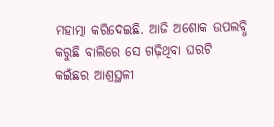ମହାତ୍ମା କରିଦେଇଛି. ଆଜି ଅଶୋକ ଉପଲବ୍ଧି କରୁଛି ବାଲିରେ ସେ ଗଢ଼ିଥିବା ଘରଟି କଇଁଛର ଆଶ୍ରସ୍ଥଳୀ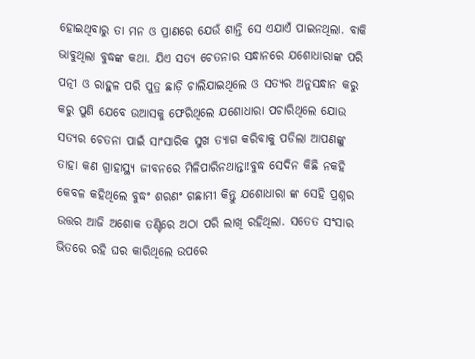ହୋଇଥିବାରୁ ତା ମନ ଓ ପ୍ରାଣରେ ଯେଉଁ ଶାନ୍ତି ସେ ଏଯାଏଁ ପାଇନଥିଲା. ବାକି ଭାବୁଥିଲା ବୁଦ୍ଧଙ୍କ କଥା. ଯିଏ ସତ୍ୟ ଚେତନାର ସନ୍ଧାନରେ ଯଶୋଧାରାଙ୍କ ପରି ପତ୍ନୀ ଓ ରାହୁଳ ପରି ପୁତ୍ର ଛାଡ଼ି ଚାଲିଯାଇଥିଲେ ଓ ସତ୍ୟର ଅନୁସନ୍ଧାନ କରୁ କରୁ ପୁଣି ଯେବେ ଉଆସକୁ ଫେରିଥିଲେ ଯଶୋଧାରା ପଚାରିଥିଲେ ଯୋଉ ସତ୍ୟର ଚେତନା ପାଇଁ ସାଂସାରିକ ସୁଖ ତ୍ୟାଗ କରିବାକୁ ପଡିଲା ଆପଣଙ୍କୁ ତାହା କଣ ଗ୍ରାହାସ୍ଥ୍ୟ ଜୀବନରେ ମିଳିପାରିନଥାନ୍ତା!ବୁଦ୍ଧ ସେଦିନ କିଛି ନକହି କେବଳ କହିଥିଲେ ବୁଦ୍ଧଂ ଶରଣଂ ଗଛାମୀ କିନ୍ତୁ ଯଶୋଧାରା ଙ୍କ ସେହି ପ୍ରଶ୍ନର ଉତ୍ତର ଆଜି ଅଶୋକ ତଣ୍ଟିରେ ଅଠା ପରି ଲାଖି ରହିଥିଲା. ସତେତ ସଂସାର ଭିତରେ ରହି ଘର କାରିଥିଲେ ଉପରେ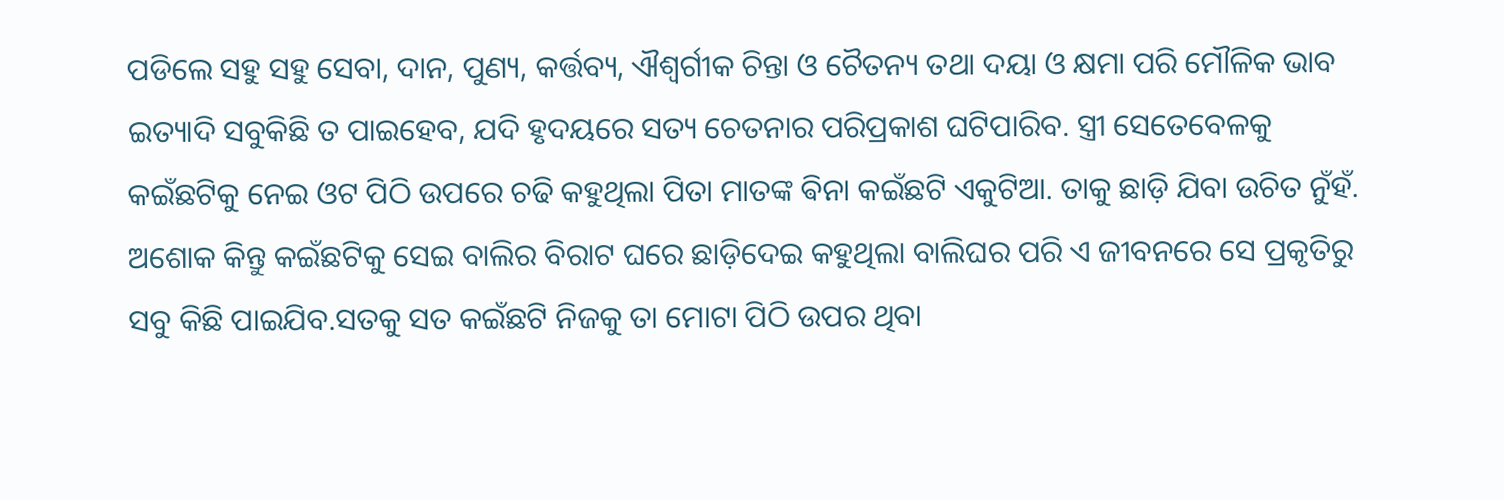ପଡିଲେ ସହୁ ସହୁ ସେବା, ଦାନ, ପୁଣ୍ୟ, କର୍ତ୍ତବ୍ୟ, ଐଶ୍ବର୍ଗୀକ ଚିନ୍ତା ଓ ଚୈତନ୍ୟ ତଥା ଦୟା ଓ କ୍ଷମା ପରି ମୌଳିକ ଭାବ ଇତ୍ୟାଦି ସବୁକିଛି ତ ପାଇହେବ, ଯଦି ହୃଦୟରେ ସତ୍ୟ ଚେତନାର ପରିପ୍ରକାଶ ଘଟିପାରିବ. ସ୍ତ୍ରୀ ସେତେବେଳକୁ କଇଁଛଟିକୁ ନେଇ ଓଟ ପିଠି ଉପରେ ଚଢି କହୁଥିଲା ପିତା ମାତଙ୍କ ଵିନା କଇଁଛଟି ଏକୁଟିଆ. ତାକୁ ଛାଡ଼ି ଯିବା ଉଚିତ ନୁଁହଁ. ଅଶୋକ କିନ୍ତୁ କଇଁଛଟିକୁ ସେଇ ବାଲିର ବିରାଟ ଘରେ ଛାଡ଼ିଦେଇ କହୁଥିଲା ବାଲିଘର ପରି ଏ ଜୀବନରେ ସେ ପ୍ରକୃତିରୁ ସବୁ କିଛି ପାଇଯିବ.ସତକୁ ସତ କଇଁଛଟି ନିଜକୁ ତା ମୋଟା ପିଠି ଉପର ଥିବା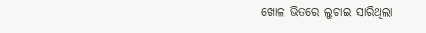ଖୋଳ ଭିତରେ ଲୁଚାଇ ସାରିଥିଲା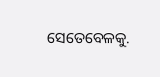ସେତେବେଳକୁ.